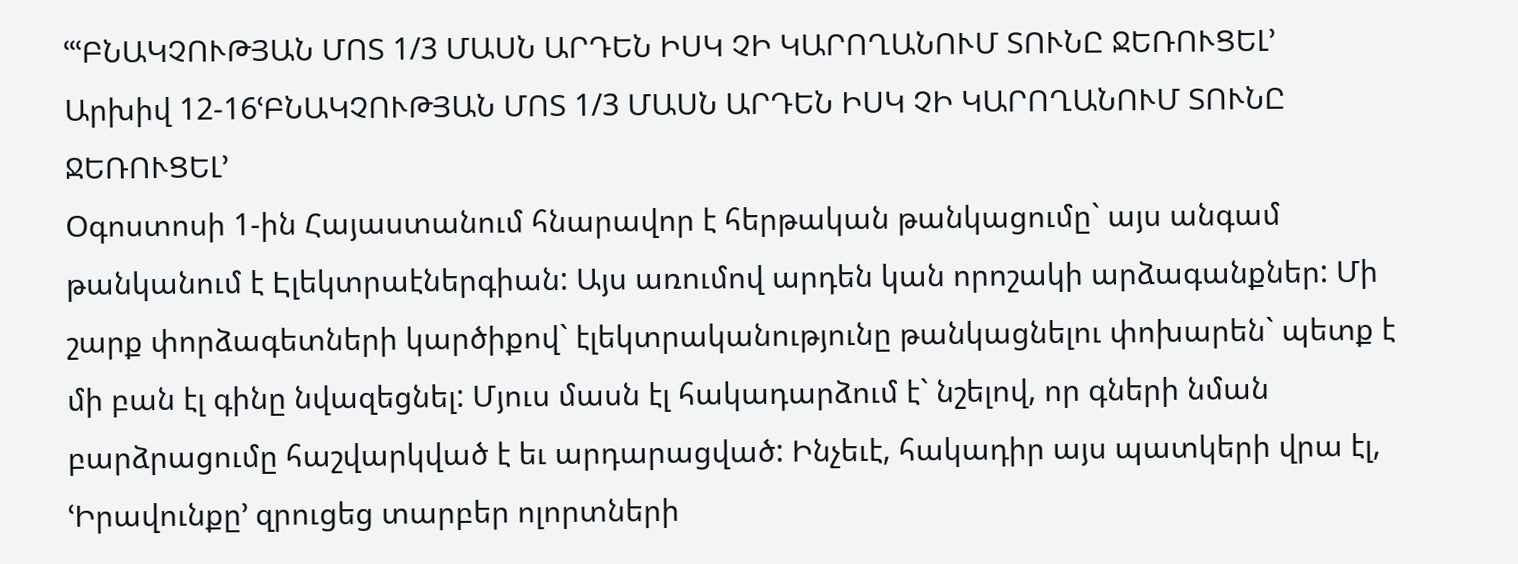ՙՙՙԲՆԱԿՉՈՒԹՅԱՆ ՄՈՏ 1/3 ՄԱՍՆ ԱՐԴԵՆ ԻՍԿ ՉԻ ԿԱՐՈՂԱՆՈՒՄ ՏՈՒՆԸ ՋԵՌՈՒՑԵԼ՚
Արխիվ 12-16ՙԲՆԱԿՉՈՒԹՅԱՆ ՄՈՏ 1/3 ՄԱՍՆ ԱՐԴԵՆ ԻՍԿ ՉԻ ԿԱՐՈՂԱՆՈՒՄ ՏՈՒՆԸ ՋԵՌՈՒՑԵԼ՚
Օգոստոսի 1-ին Հայաստանում հնարավոր է հերթական թանկացումը` այս անգամ թանկանում է Էլեկտրաէներգիան: Այս առումով արդեն կան որոշակի արձագանքներ: Մի շարք փորձագետների կարծիքով` էլեկտրականությունը թանկացնելու փոխարեն` պետք է մի բան էլ գինը նվազեցնել: Մյուս մասն էլ հակադարձում է` նշելով, որ գների նման բարձրացումը հաշվարկված է եւ արդարացված: Ինչեւէ, հակադիր այս պատկերի վրա էլ, ՙԻրավունքը՚ զրուցեց տարբեր ոլորտների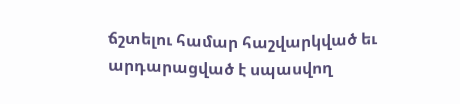ճշտելու համար հաշվարկված եւ արդարացված է սպասվող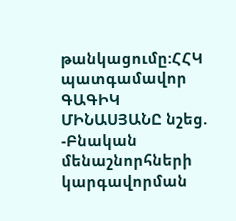թանկացումը:ՀՀԿ պատգամավոր ԳԱԳԻԿ ՄԻՆԱՍՅԱՆԸ նշեց.
-Բնական մենաշնորհների կարգավորման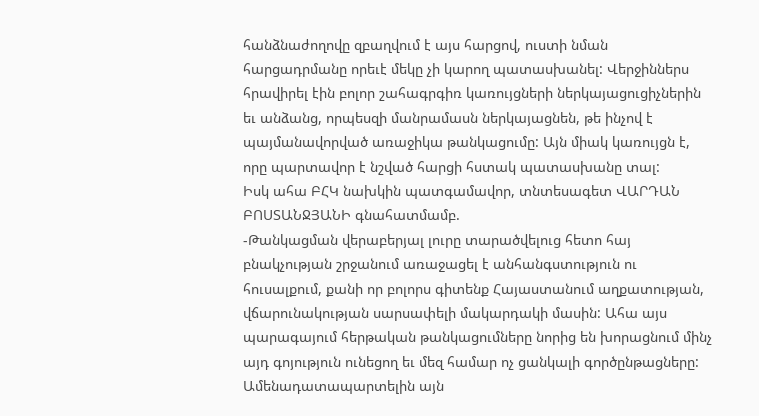հանձնաժողովը զբաղվում է այս հարցով, ուստի նման հարցադրմանը որեւէ մեկը չի կարող պատասխանել: Վերջիններս հրավիրել էին բոլոր շահագրգիռ կառույցների ներկայացուցիչներին եւ անձանց, որպեսզի մանրամասն ներկայացնեն, թե ինչով է պայմանավորված առաջիկա թանկացումը: Այն միակ կառույցն է, որը պարտավոր է նշված հարցի հստակ պատասխանը տալ:
Իսկ ահա ԲՀԿ նախկին պատգամավոր, տնտեսագետ ՎԱՐԴԱՆ ԲՈՍՏԱՆՋՅԱՆԻ գնահատմամբ.
-Թանկացման վերաբերյալ լուրը տարածվելուց հետո հայ բնակչության շրջանում առաջացել է անհանգստություն ու հուսալքում, քանի որ բոլորս գիտենք Հայաստանում աղքատության, վճարունակության սարսափելի մակարդակի մասին: Ահա այս պարագայում հերթական թանկացումները նորից են խորացնում մինչ այդ գոյություն ունեցող եւ մեզ համար ոչ ցանկալի գործընթացները: Ամենադատապարտելին այն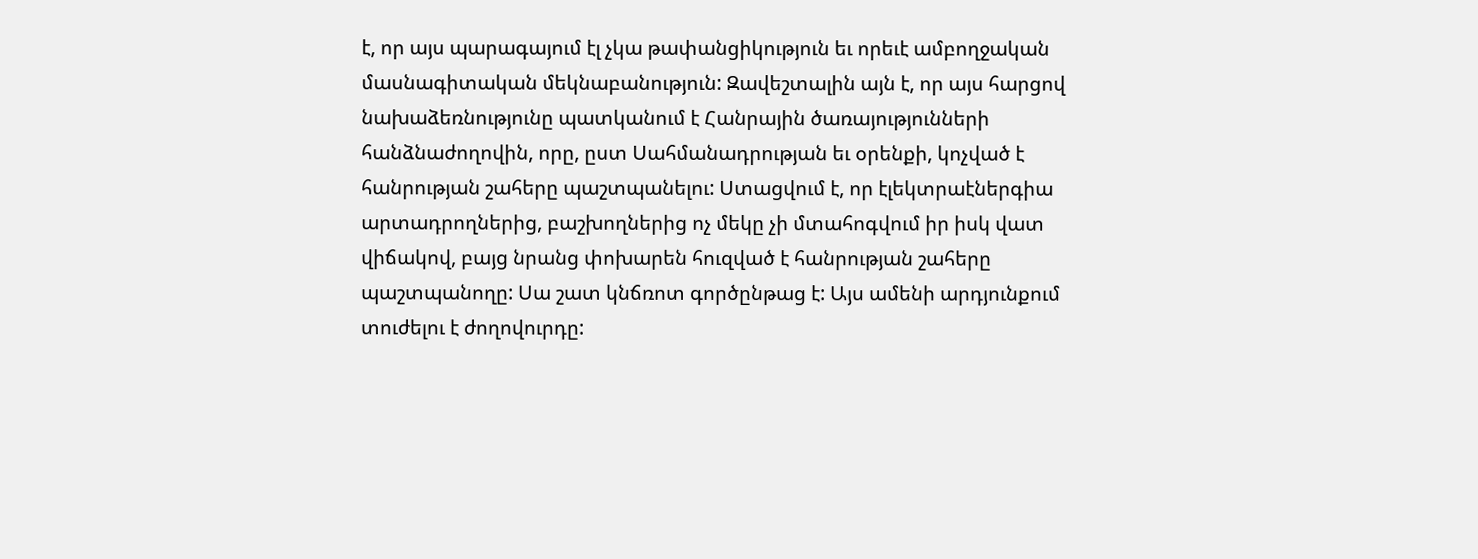է, որ այս պարագայում էլ չկա թափանցիկություն եւ որեւէ ամբողջական մասնագիտական մեկնաբանություն: Զավեշտալին այն է, որ այս հարցով նախաձեռնությունը պատկանում է Հանրային ծառայությունների հանձնաժողովին, որը, ըստ Սահմանադրության եւ օրենքի, կոչված է հանրության շահերը պաշտպանելու: Ստացվում է, որ էլեկտրաէներգիա արտադրողներից, բաշխողներից ոչ մեկը չի մտահոգվում իր իսկ վատ վիճակով, բայց նրանց փոխարեն հուզված է հանրության շահերը պաշտպանողը: Սա շատ կնճռոտ գործընթաց է: Այս ամենի արդյունքում տուժելու է ժողովուրդը: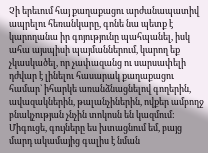Չի երեւում հայ քաղաքացու արժանապատիվ ապրելու հեռանկարը, գոնե նա պետք է կարողանա իր գոյությունը պահպանել, իսկ ահա այսպիսի պայմաններում, կարող եք չկասկածել, որ չափազանց ու սարսափելի դժվար է լինելու հասարակ քաղաքացու համար` իհարկե առանձնացնելով գողերին, ավազակներին, թալանչիներին, ովքեր ամբողջ բնակչության չնչին տոկոսն են կազմում: Միգուցե, գույները ես խտացնում եմ, բայց մարդ ակամայից գալիս է նման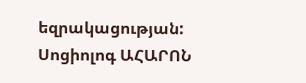եզրակացության:
Սոցիոլոգ ԱՀԱՐՈՆ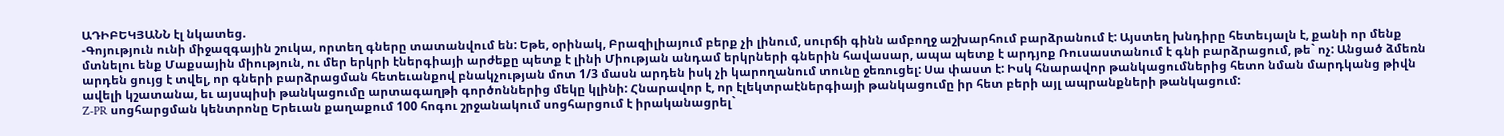ԱԴԻԲԵԿՅԱՆՆ էլ նկատեց.
-Գոյություն ունի միջազգային շուկա, որտեղ գները տատանվում են: Եթե, օրինակ, Բրազիլիայում բերք չի լինում, սուրճի գինն ամբողջ աշխարհում բարձրանում է: Այստեղ խնդիրը հետեւյալն է, քանի որ մենք մտնելու ենք Մաքսային միություն, ու մեր երկրի էներգիայի արժեքը պետք է լինի Միության անդամ երկրների գներին հավասար, ապա պետք է արդյոք Ռուսաստանում է գնի բարձրացում, թե` ոչ: Անցած ձմեռն արդեն ցույց է տվել, որ գների բարձրացման հետեւանքով բնակչության մոտ 1/3 մասն արդեն իսկ չի կարողանում տունը ջեռուցել: Սա փաստ է: Իսկ հնարավոր թանկացումներից հետո նման մարդկանց թիվն ավելի կշատանա, եւ այսպիսի թանկացումը արտագաղթի գործոններից մեկը կլինի: Հնարավոր է, որ էլեկտրաէներգիայի թանկացումը իր հետ բերի այլ ապրանքների թանկացում:
Z-PR սոցհարցման կենտրոնը Երեւան քաղաքում 100 հոգու շրջանակում սոցհարցում է իրականացրել`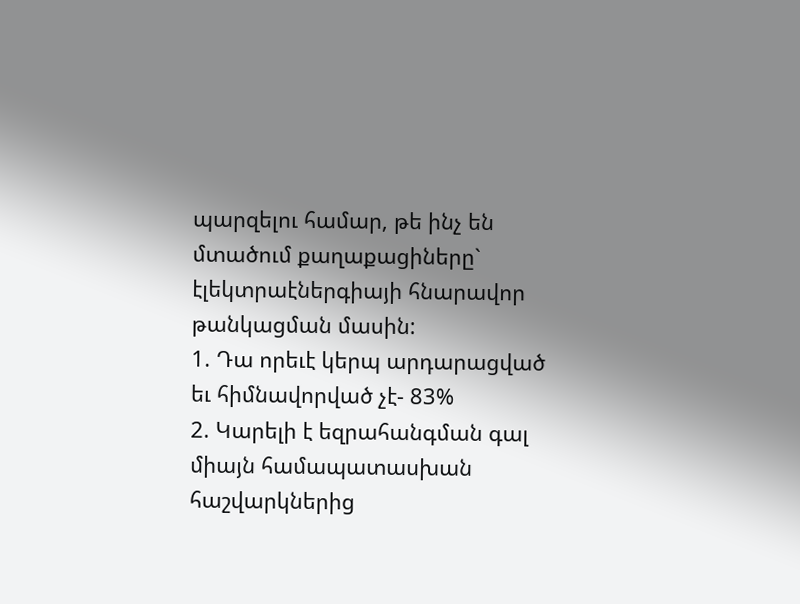պարզելու համար, թե ինչ են մտածում քաղաքացիները` էլեկտրաէներգիայի հնարավոր թանկացման մասին:
1. Դա որեւէ կերպ արդարացված եւ հիմնավորված չէ- 83%
2. Կարելի է եզրահանգման գալ միայն համապատասխան հաշվարկներից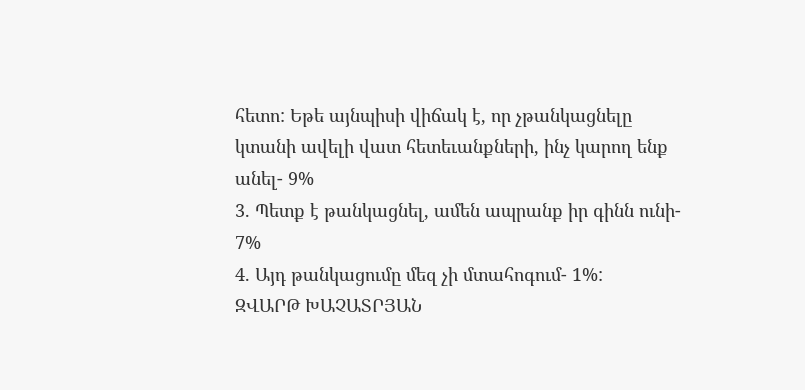հետո: Եթե այնպիսի վիճակ է, որ չթանկացնելը կտանի ավելի վատ հետեւանքների, ինչ կարող ենք անել- 9%
3. Պետք է թանկացնել, ամեն ապրանք իր գինն ունի- 7%
4. Այդ թանկացումը մեզ չի մտահոգում- 1%:
ԶՎԱՐԹ ԽԱՉԱՏՐՅԱՆ